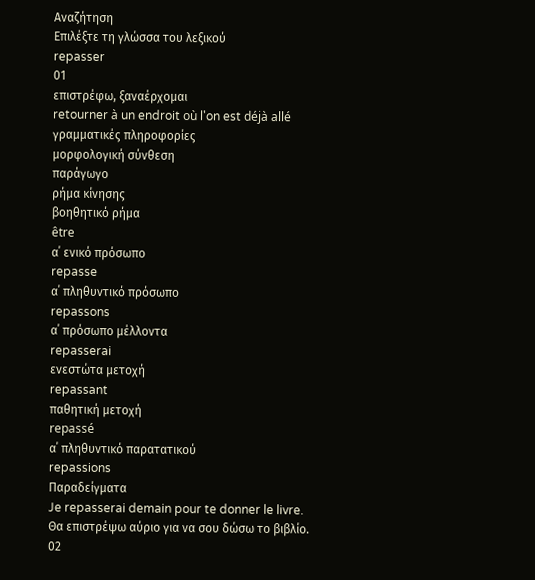Αναζήτηση
Επιλέξτε τη γλώσσα του λεξικού
repasser
01
επιστρέφω, ξαναέρχομαι
retourner à un endroit où l'on est déjà allé
γραμματικές πληροφορίες
μορφολογική σύνθεση
παράγωγο
ρήμα κίνησης
βοηθητικό ρήμα
être
α΄ ενικό πρόσωπο
repasse
α΄ πληθυντικό πρόσωπο
repassons
α΄ πρόσωπο μέλλοντα
repasserai
ενεστώτα μετοχή
repassant
παθητική μετοχή
repassé
α΄ πληθυντικό παρατατικού
repassions
Παραδείγματα
Je repasserai demain pour te donner le livre.
Θα επιστρέψω αύριο για να σου δώσω το βιβλίο.
02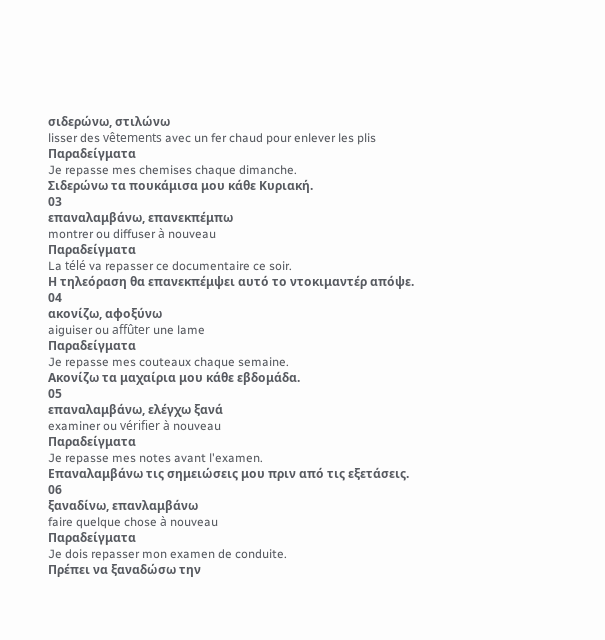σιδερώνω, στιλώνω
lisser des vêtements avec un fer chaud pour enlever les plis
Παραδείγματα
Je repasse mes chemises chaque dimanche.
Σιδερώνω τα πουκάμισα μου κάθε Κυριακή.
03
επαναλαμβάνω, επανεκπέμπω
montrer ou diffuser à nouveau
Παραδείγματα
La télé va repasser ce documentaire ce soir.
Η τηλεόραση θα επανεκπέμψει αυτό το ντοκιμαντέρ απόψε.
04
ακονίζω, αφοξύνω
aiguiser ou affûter une lame
Παραδείγματα
Je repasse mes couteaux chaque semaine.
Ακονίζω τα μαχαίρια μου κάθε εβδομάδα.
05
επαναλαμβάνω, ελέγχω ξανά
examiner ou vérifier à nouveau
Παραδείγματα
Je repasse mes notes avant l'examen.
Επαναλαμβάνω τις σημειώσεις μου πριν από τις εξετάσεις.
06
ξαναδίνω, επανλαμβάνω
faire quelque chose à nouveau
Παραδείγματα
Je dois repasser mon examen de conduite.
Πρέπει να ξαναδώσω την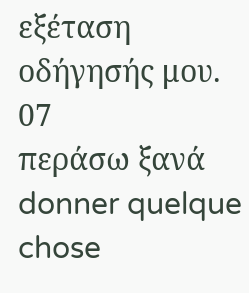εξέταση οδήγησής μου.
07
περάσω ξανά
donner quelque chose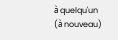à quelqu'un (à nouveau)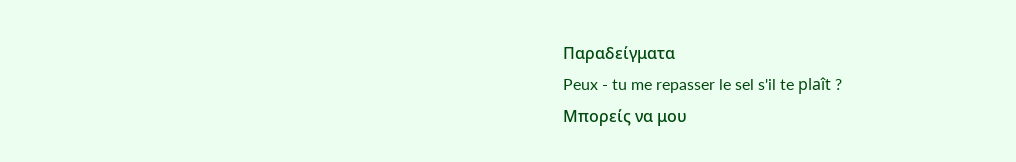Παραδείγματα
Peux - tu me repasser le sel s'il te plaît ?
Μπορείς να μου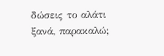δώσεις το αλάτι ξανά, παρακαλώ;